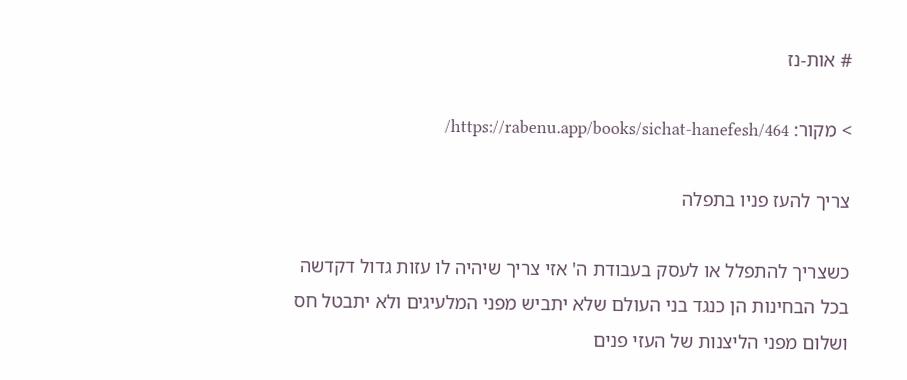# אות-נז

> מקור: https://rabenu.app/books/sichat-hanefesh/464/

צריך להעז פניו בתפלה

כשצריך להתפלל או לעסק בעבודת ה' אזי צריך שיהיה לו עזות גדול דקדשה בכל הבחינות הן כנגד בני העולם שלא יתביש מפני המלעיגים ולא יתבטל חס ושלום מפני הליצנות של העזי פנים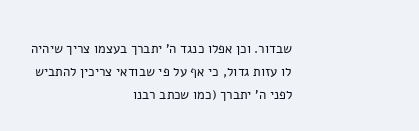שבדור. וכן אפלו כנגד ה' יתברך בעצמו צריך שיהיה לו עזות גדול, כי אף על פי שבודאי צריכין להתביש לפני ה' יתברך (כמו שכתב רבנו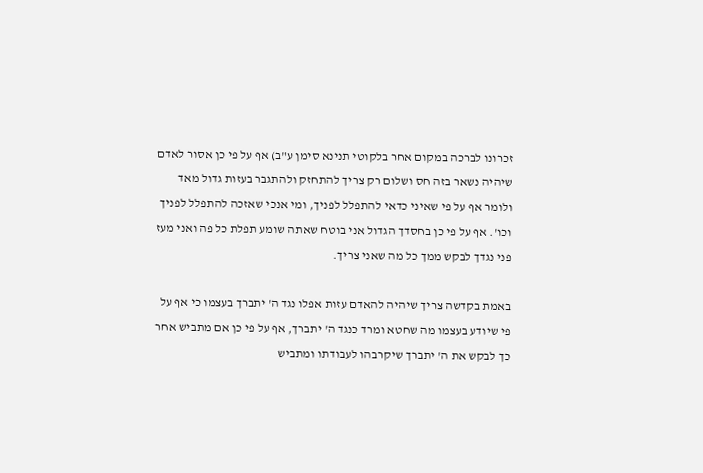זכרונו לברכה במקום אחר בלקוטי תנינא סימן ע"ב) אף על פי כן אסור לאדם שיהיה נשאר בזה חס ושלום רק צריך להתחזק ולהתגבר בעזות גדול מאד ולומר אף על פי שאיני כדאי להתפלל לפניך, ומי אנכי שאזכה להתפלל לפניך וכו'. אף על פי כן בחסדך הגדול אני בוטח שאתה שומע תפלת כל פה ואני מעז פני נגדך לבקש ממך כל מה שאני צריך.

באמת בקדשה צריך שיהיה להאדם עזות אפלו נגד ה' יתברך בעצמו כי אף על פי שיודע בעצמו מה שחטא ומרד כנגד ה' יתברך, אף על פי כן אם מתביש אחר כך לבקש את ה' יתברך שיקרבהו לעבודתו ומתביש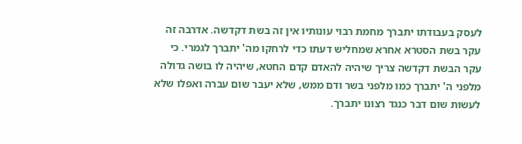לעסק בעבודתו יתברך מחמת רבוי עונותיו אין זה בשת דקדשה. אדרבה זה עקר בשת הסטרא אחרא שמחליש דעתו כדי לרחקו מה' יתברך לגמרי. כי עקר הבשת דקדשה צריך שיהיה להאדם קדם החטא, שיהיה לו בושה גדולה מלפני ה' יתברך כמו מלפני בשר ודם ממש, שלא יעבר שום עברה ואפלו שלא לעשות שום דבר כנגד רצונו יתברך.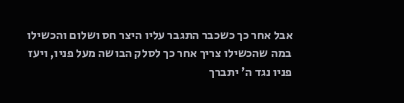אבל אחר כך כשכבר התגבר עליו היצר חס ושלום והכשילו במה שהכשילו צריך אחר כך לסלק הבושה מעל פניו, ויעז פניו נגד ה' יתברך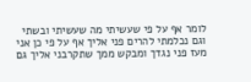לומר אף על פי שעשיתי מה שעשיתי ובשתי וגם נכלמתי להרים פני אליך אף על פי כן אני מעז פני נגדך ומבקש ממך שתקרבני אליך גם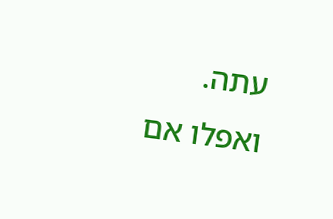עתה. ואפלו אם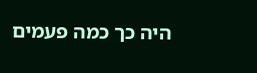היה כך כמה פעמים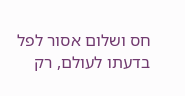חס ושלום אסור לפל בדעתו לעולם, רק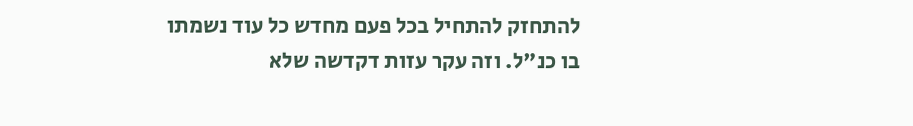להתחזק להתחיל בכל פעם מחדש כל עוד נשמתו בו כנ"ל. וזה עקר עזות דקדשה שלא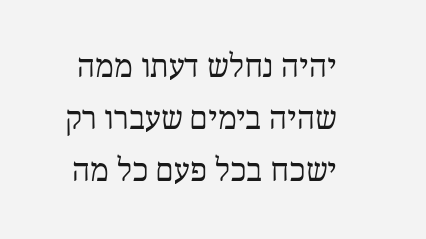יהיה נחלש דעתו ממה שהיה בימים שעברו רק ישכח בכל פעם כל מה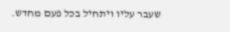שעבר עליו ויתחיל בכל פעם מחדש.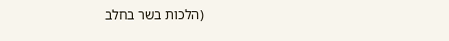(הלכות בשר בחלב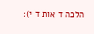הלכה ד אות ד י):